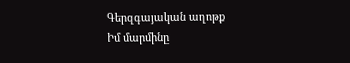Գերզգայական աղոթք
Իմ մարմինը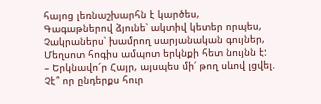հայոց լեռնաշխարհն է կարծես,
Գագաթներով ձյունե՝ ակտիվ կետեր որպես,
Չակրաներս՝ խամրող սարյանական գույներ,
Մեղսոտ հոգիս ամպոտ երկնքի հետ նույնն է:
– Երկնավո՜ր Հայր, այսպես մի՛ թող սևով լցվել.
Չէ՞ որ ընդերքս հուր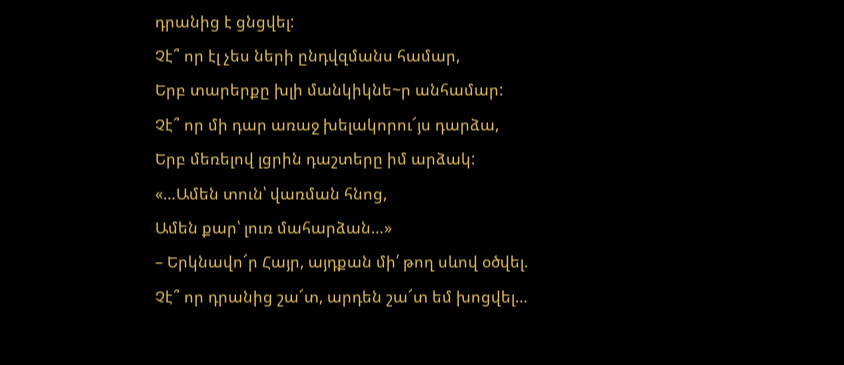դրանից է ցնցվել:
Չէ՞ որ էլ չես ների ընդվզմանս համար,
Երբ տարերքը խլի մանկիկնե~ր անհամար:
Չէ՞ որ մի դար առաջ խելակորու՜յս դարձա,
Երբ մեռելով լցրին դաշտերը իմ արձակ:
«…Ամեն տուն՝ վառման հնոց,
Ամեն քար՝ լուռ մահարձան…»
– Երկնավո՜ր Հայր, այդքան մի՛ թող սևով օծվել.
Չէ՞ որ դրանից շա՜տ, արդեն շա՜տ եմ խոցվել…